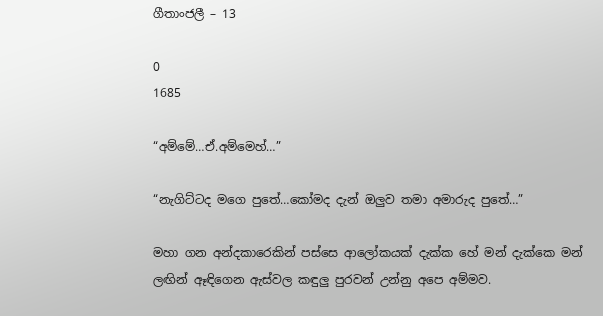ගීතාංජලී – 13

0
1685

“අම්මේ…ඒ.අම්මෙහ්…”

“නැගිට්ටද මගෙ පුතේ…කෝමද දැන් ඔලුව තමා අමාරුද පුතේ…”

මහා ගන අන්දකාරෙකින් පස්සෙ ආලෝකයක් දැක්ක හේ මන් දැක්කෙ මන් ලඟින් ඈඳිගෙන ඇස්වල කඳුලු පුරවන් උන්නු අපෙ අම්මව.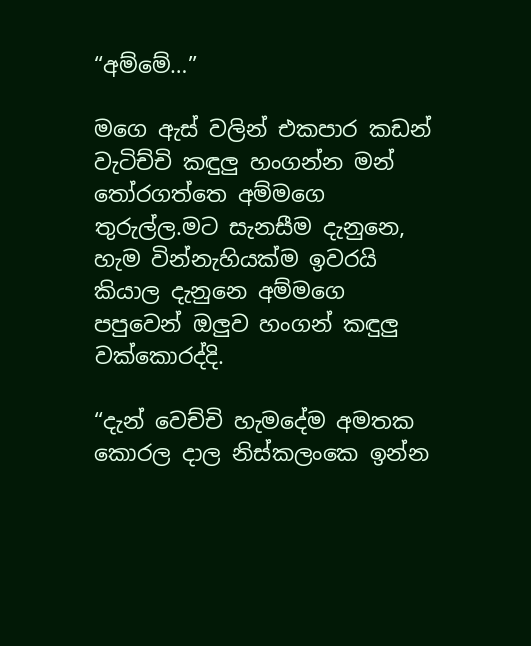“අම්මේ…”

මගෙ ඇස් වලින් එකපාර කඩන් වැටිච්චි කඳුලු හංගන්න මන් තෝරගත්තෙ අම්මගෙ තුරුල්ල.මට සැනසීම දැනුනෙ, හැම වින්නැහියක්ම ඉවරයි කියාල දැනුනෙ අම්මගෙ පපුවෙන් ඔලුව හංගන් කඳුලු වක්කොරද්දි.

“දැන් වෙච්චි හැමදේම අමතක කොරල දාල නිස්කලංකෙ ඉන්න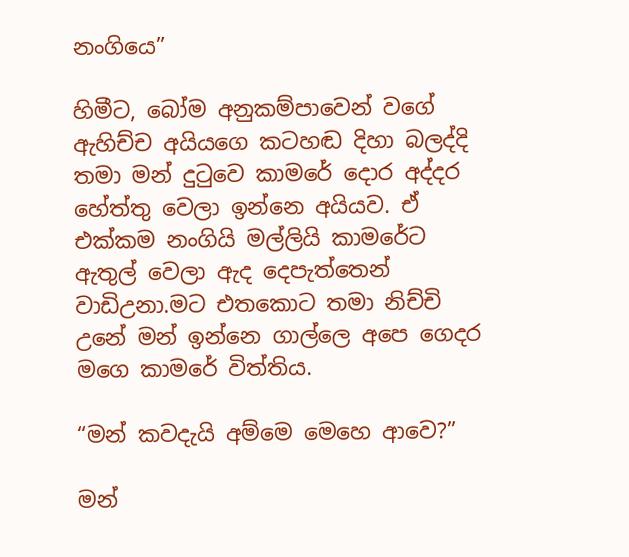නංගියෙ”

හිමීට, බෝම අනුකම්පාවෙන් වගේ ඇහිච්ච අයියගෙ කටහඬ දිහා බලද්දි තමා මන් දුටුවෙ කාමරේ දොර අද්දර හේත්තු වෙලා ඉන්නෙ අයියව. ඒ එක්කම නංගියි මල්ලියි කාමරේට ඇතුල් වෙලා ඇද දෙපැත්තෙන් වාඩිඋනා.මට එතකොට තමා නිච්චි උනේ මන් ඉන්නෙ ගාල්ලෙ අපෙ ගෙදර මගෙ කාමරේ විත්තිය.

“මන් කවදැයි අම්මෙ මෙහෙ ආවෙ?”

මන්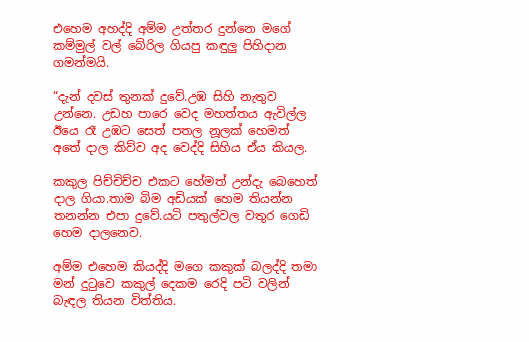එහෙම අහද්දි අම්ම උත්තර දුන්නෙ මගේ කම්මුල් වල් බේරිල ගියපු කඳුලු පිහිදාන ගමන්මයි.

“දැන් දවස් තුනක් දුවේ.උඹ සිහි නැතුව උන්නෙ. උඩහ පාරෙ වෙද මහත්තය ඇවිල්ල ඊයෙ රෑ උඹට සෙත් පතල නූලක් හෙමත් අතේ දාල කිව්ව අද වෙද්දි සිහිය ඒය කියල.

කකුල පිච්චිච්ච එකට හේමත් උන්දැ බෙහෙත් දාල ගියා.තාම බිම අඩියක් හෙම තියන්න තනන්න එපා දුවේ.යටි පතුල්වල වතුර ගෙඩි හෙම දාලනෙව.

අම්ම එහෙම කියද්දි මගෙ කකුක් බලද්දි තමා මන් දුටුවෙ කකුල් දෙකම රෙදි පටි වලින් බැඳල තියන විත්තිය.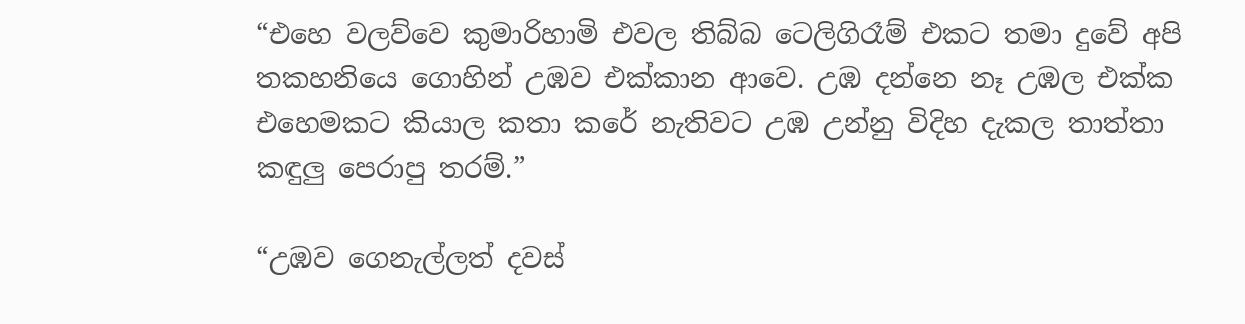“එහෙ වලව්වෙ කුමාරිහාමි එවල තිබ්බ ටෙලිගිරෑම් එකට තමා දුවේ අපි තකහනියෙ ගොහින් උඹව එක්කාන ආවෙ. උඹ දන්නෙ නෑ උඹල එක්ක එහෙමකට කියාල කතා කරේ නැතිවට උඹ උන්නු විදිහ දැකල තාත්තා කඳුලු පෙරාපු තරම්.”

“උඹව ගෙනැල්ලත් දවස්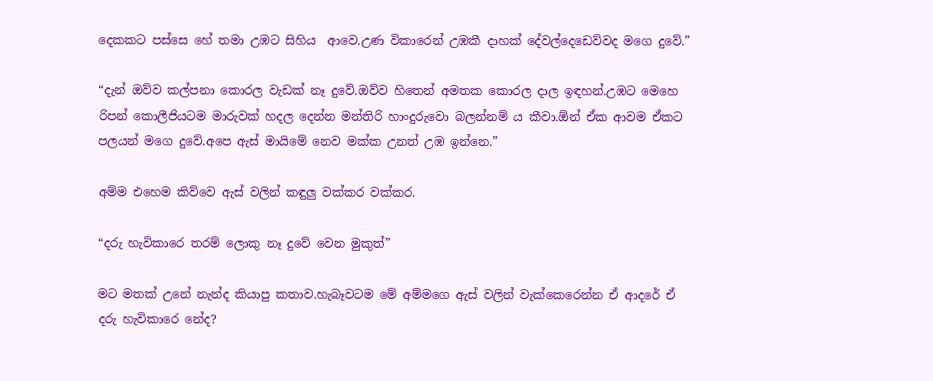දෙකකට පස්සෙ හේ තමා උඹට සිහිය  ආවෙ.උණ විකාරෙන් උඹකී දාහක් දේවල්දෙඩෙව්වද මගෙ දුවේ.”

“දැන් ඔව්ව කල්පනා කොරල වැඩක් නෑ දුවේ.ඔව්ව හිතෙන් අමතක කොරල දාල ඉඳහන්.උඹට මෙහෙ රිපන් කොලීජියටම මාරුවක් හදල දෙන්න මන්තිරි හාංදුරුවො බලන්නම් ය කීවා.ඕන් ඒක ආවම ඒකට පලයන් මගෙ දුවේ.අපෙ ඇස් මායිමේ නෙව මක්ක උනත් උඹ ඉන්නෙ.”

අම්ම එහෙම කිව්වෙ ඇස් වලින් කඳුලු වක්කර වක්කර.

“දරු හැවිකාරෙ තරම් ලොකු නෑ දුවේ වෙන මුකුත්”

මට මතක් උනේ නැන්ද කියාපු කතාව.හැබෑවටම මේ අම්මගෙ ඇස් වලින් වැක්කෙරෙන්න ඒ ආදරේ ඒ දරු හැවිකාරෙ නේද?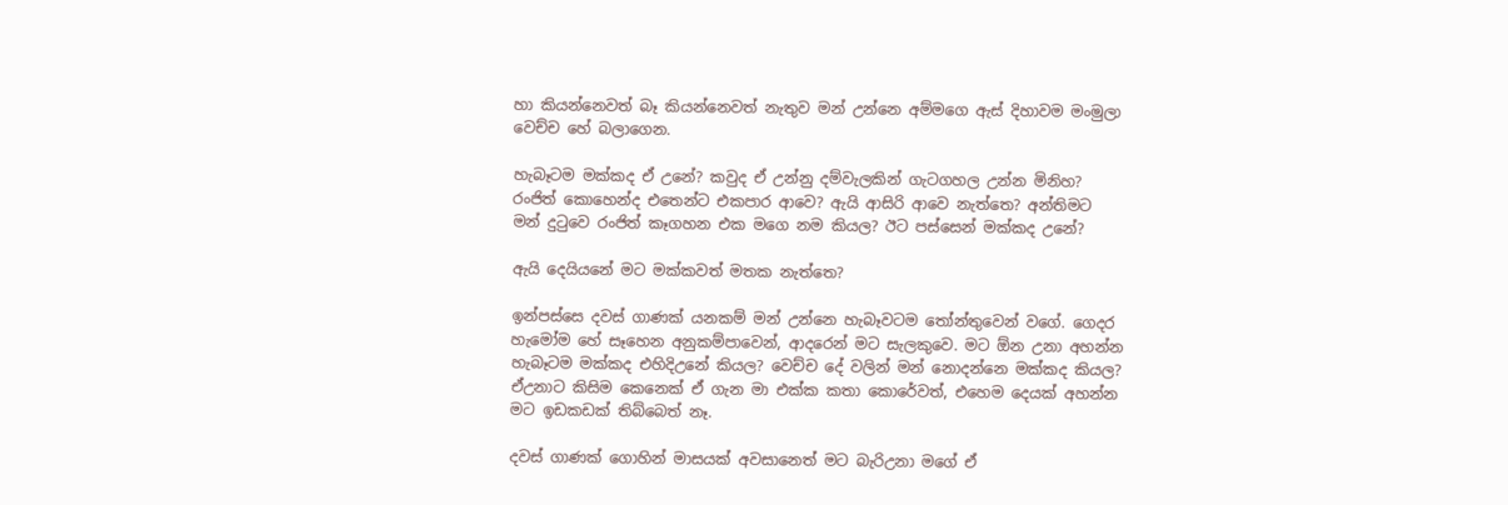හා කියන්නෙවත් බෑ කියන්නෙවත් නැතුව මන් උන්නෙ අම්මගෙ ඇස් දිහාවම මංමුලා වෙච්ච හේ බලාගෙන.

හැබෑටම මක්කද ඒ උනේ? කවුද ඒ උන්නු දම්වැලකින් ගැටගහල උන්න මිනිහ? රංජිත් කොහෙන්ද එතෙන්ට එකපාර ආවෙ? ඇයි ආසිරි ආවෙ නැත්තෙ? අන්තිමට මන් දුටුවෙ රංජිත් කෑගහන එක මගෙ නම කියල? ඊට පස්සෙන් මක්කද උනේ?

ඇයි දෙයියනේ මට මක්කවත් මතක නැත්තෙ?

ඉන්පස්සෙ දවස් ගාණක් යනකම් මන් උන්නෙ හැබෑවටම තෝන්තුවෙන් වගේ. ගෙදර හැමෝම හේ සෑහෙන අනුකම්පාවෙන්, ආදරෙන් මට සැලකුවෙ. මට ඕන උනා අහන්න හැබෑටම මක්කද එහිදිඋනේ කියල? වෙච්ච දේ වලින් මන් නොදන්නෙ මක්කද කියල? ඒඋනාට කිසිම කෙනෙක් ඒ ගැන මා එක්ක කතා කොරේවත්, එහෙම දෙයක් අහන්න මට ඉඩකඩක් තිබ්බෙත් නෑ.

දවස් ගාණක් ගොහින් මාසයක් අවසානෙත් මට බැරිඋනා මගේ ඒ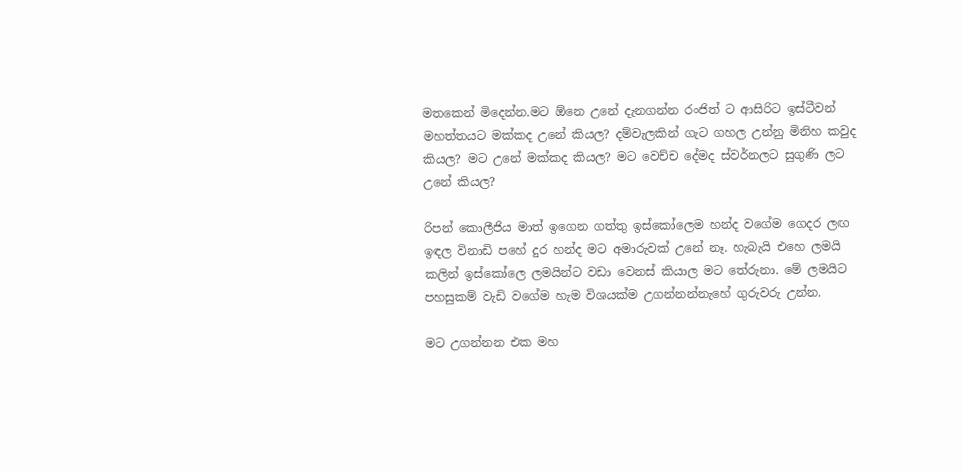මතකෙන් මිදෙන්න.මට ඕනෙ උනේ දැනගන්න රංජිත් ට ආසිරිට ඉස්ටීවන් මහත්තයට මක්කද උනේ කියල? දම්වැලකින් ගැට ගහල උන්නු මිනිහ කවුද කියල? මට උනේ මක්කද කියල? මට වෙච්ච දේමද ස්වර්නලට සුගුණි ලට උනේ කියල?

රිපන් කොලීජිය මාත් ඉගෙන ගත්තු ඉස්කෝලෙම හන්ද වගේම ගෙදර ලඟ ඉඳල විනාඩි පහේ දුර හන්ද මට අමාරුවක් උනේ නෑ. හැබැයි එහෙ ලමයි කලින් ඉස්කෝලෙ ලමයින්ට වඩා වෙනස් කියාල මට තේරුනා. මේ ලමයිට පහසුකම් වැඩි වගේම හැම විශයක්ම උගන්නන්නැහේ ගුරුවරු උන්න.

මට උගන්නන එක මහ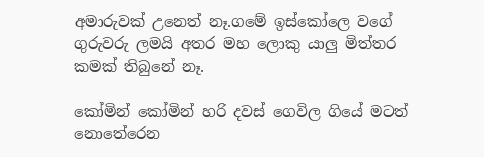අමාරුවක් උනෙත් නෑ.ගමේ ඉස්කෝලෙ වගේ ගුරුවරු ලමයි අතර මහ ලොකු යාලු මිත්තර කමක් තිබුනේ නෑ.

කෝමින් කෝමින් හරි දවස් ගෙවිල ගියේ මටත් නොතේරෙන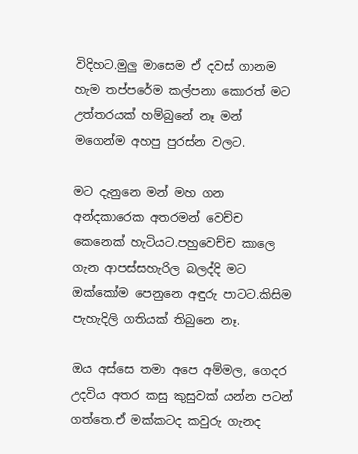විදිහට.මුලු මාසෙම ඒ දවස් ගානම හැම තප්පරේම කල්පනා කොරත් මට උත්තරයක් හම්බුනේ නෑ මන් මගෙන්ම අහපු පුරස්න වලට.

මට දැනුනෙ මන් මහ ගන අන්දකාරෙක අතරමන් වෙච්ච කෙනෙක් හැටියට.පහුවෙච්ච කාලෙ ගැන ආපස්සහැරිල බලද්දි මට ඔක්කෝම පෙනුනෙ අඳුරු පාටට.කිසිම පැහැදිලි ගතියක් තිබුනෙ නෑ.

ඔය අස්සෙ තමා අපෙ අම්මල, ගෙදර උදවිය අතර කසු කුසුවක් යන්න පටන් ගත්තෙ.ඒ මක්කටද කවුරු ගැනද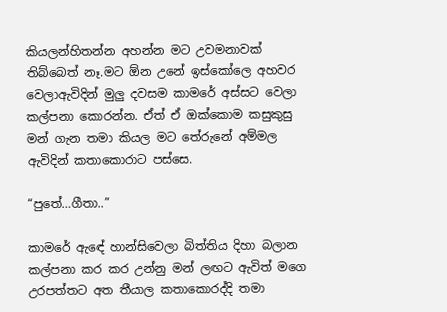කියලන්හිතන්න අහන්න මට උවමනාවක් තිබ්බෙත් නෑ.මට ඕන උනේ ඉස්කෝලෙ අහවර වෙලාඇවිදින් මුලු දවසම කාමරේ අස්සට වෙලා කල්පනා කොරන්න. ඒත් ඒ ඔක්කොම කසුකුසු මන් ගැන තමා කියල මට තේරුනේ අම්මල ඇවිදින් කතාකොරාට පස්සෙ.

“පුතේ…ගීතා..”

කාමරේ ඇඳේ හාන්සිවෙලා බිත්තිය දිහා බලාන කල්පනා කර කර උන්නු මන් ලඟට ඇවිත් මගෙ උරපත්තට අත තීයාල කතාකොරද්දි තමා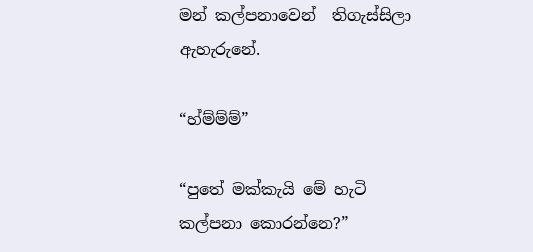මන් කල්පනාවෙන්  තිගැස්සිලා ඇහැරුනේ.

“හ්ම්ම්ම්”

“පුතේ මක්කැයි මේ හැටි කල්පනා කොරන්නෙ?”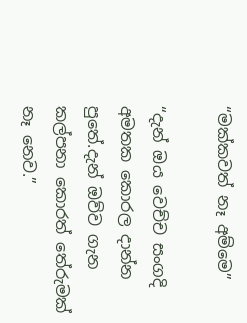“මක්කවත් නෑ අම්මෙ”

“දැන් ඔය වෙච්ච සංගදි අමතක කොරල දාන්න පුතේ.දැන් ඔව්ව ගැන කල්පනා කොරත් තේරුමක් නෑ නෙව.”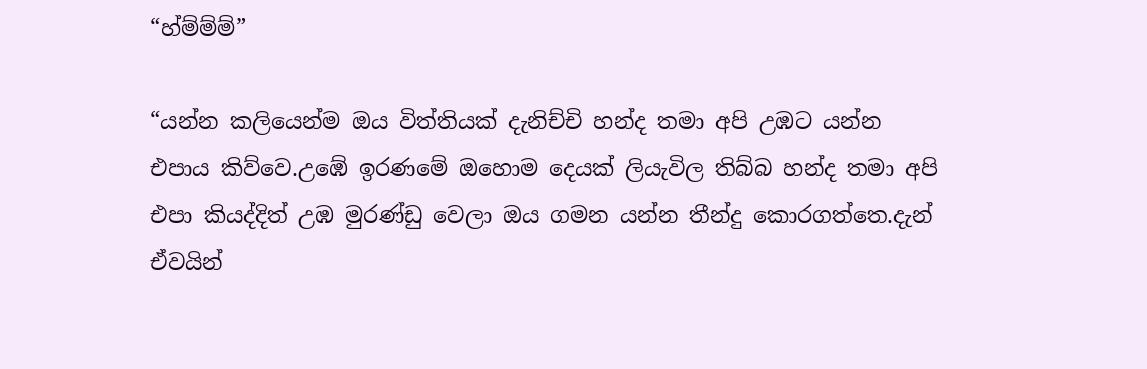“හ්ම්ම්ම්”

“යන්න කලියෙන්ම ඔය විත්තියක් දැනිච්චි හන්ද තමා අපි උඹට යන්න එපාය කිව්වෙ.උඹේ ඉරණමේ ඔහොම දෙයක් ලියැවිල තිබ්බ හන්ද තමා අපි එපා කියද්දිත් උඹ මුරණ්ඩු වෙලා ඔය ගමන යන්න තීන්දු කොරගත්තෙ.දැන් ඒවයින්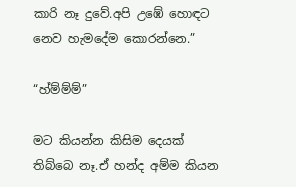කාරි නෑ දුවේ.අපි උඹේ හොඳට නෙව හැමදේම කොරන්නෙ.”

“හ්ම්ම්ම්”

මට කියන්න කිසිම දෙයක් තිබ්බෙ නෑ.ඒ හන්ද අම්ම කියන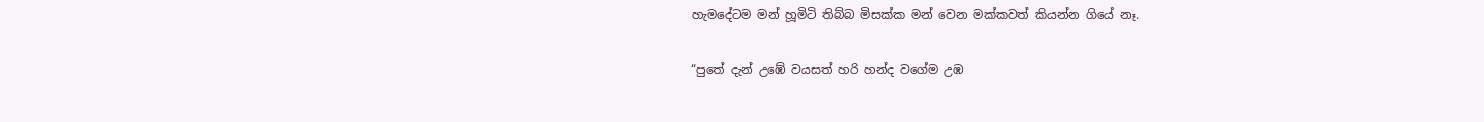හැමදේටම මන් හූමිටි තිබ්බ මිසක්ක මන් වෙන මක්කවත් කියන්න ගියේ නෑ.

“පුතේ දැන් උඹේ වයසත් හරි හන්ද වගේම උඹ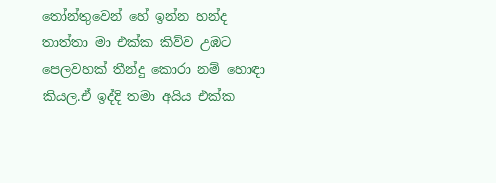තෝන්තුවෙන් හේ ඉන්න හන්ද තාත්තා මා එක්ක කිව්ව උඹට පෙලවහක් තීන්දු කොරා නම් හොඳා කියල.ඒ ඉද්දි තමා අයිය එක්ක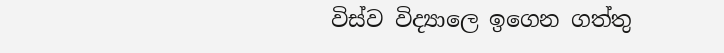විස්ව විද්‍යාලෙ ඉගෙන ගත්තු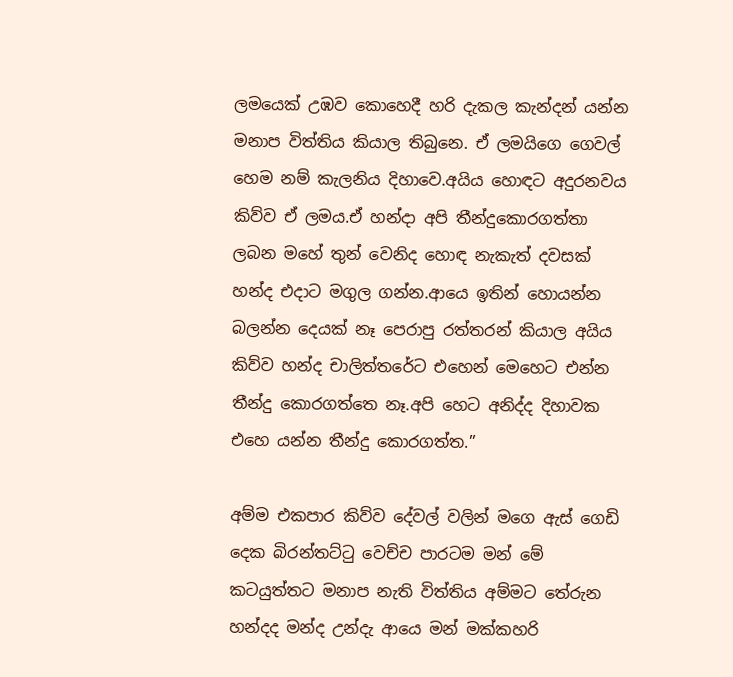ලමයෙක් උඹව කොහෙදී හරි දැකල කැන්දන් යන්න මනාප විත්තිය කියාල තිබුනෙ. ඒ ලමයිගෙ ගෙවල් හෙම නම් කැලනිය දිහාවෙ.අයිය හොඳට අදුරනවය කිව්ව ඒ ලමය.ඒ හන්දා අපි තීන්දුකොරගත්තා ලබන මහේ තුන් වෙනිද හොඳ නැකැත් දවසක් හන්ද එදාට මගුල ගන්න.ආයෙ ඉතින් හොයන්න බලන්න දෙයක් නෑ පෙරාපු රත්තරන් කියාල අයිය කිව්ව හන්ද චාලිත්තරේට එහෙන් මෙහෙට එන්න තීන්දු කොරගත්තෙ නෑ.අපි හෙට අනිද්ද දිහාවක එහෙ යන්න තීන්දු කොරගත්ත.”

අම්ම එකපාර කිව්ව දේවල් වලින් මගෙ ඇස් ගෙඩි දෙක බිරන්තට්ටු වෙච්ච පාරටම මන් මේ කටයුත්තට මනාප නැති විත්තිය අම්මට තේරුන හන්දද මන්ද උන්දැ ආයෙ මන් මක්කහරි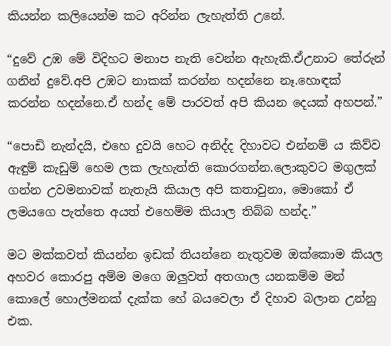කියන්න කලියෙන්ම කට අරින්න ලැහැත්ති උනේ.

“දුවේ උඹ මේ විදිහට මනාප නැති වෙන්න ඇහැකි.ඒඋනාට තේරුන් ගනින් දුවේ.අපි උඹට නාකක් කරන්න හදන්නෙ නෑ.හොඳක් කරන්න හදන්නෙ.ඒ හන්ද මේ පාරවත් අපි කියන දෙයක් අහපන්.”

“පොඩි නැන්දයි, එහෙ දුවයි හෙට අනිද්ද දිහාවට එන්නම්‍ ය කිව්ව ඇඳුම් කැඩුම් හෙම ලක ලැහැත්ති කොරගන්න.ලොකුවට මගුලක් ගන්න උවමනාවක් නැතැයි කියාල අපි කතාවුනා, මොකෝ ඒ ලමයගෙ පැත්තෙ අයත් එහෙම්ම කියාල තිබ්බ හන්ද.”

මට මක්කවත් කියන්න ඉඩක් තියන්නෙ නැතුවම ඔක්කොම කියල අහවර කොරපු අම්ම මගෙ ඔලුවත් අතගාල යනකම්ම මන් කොලේ හොල්මනක් දැක්ක හේ බයවෙලා ඒ දිහාව බලාන උන්නු එක.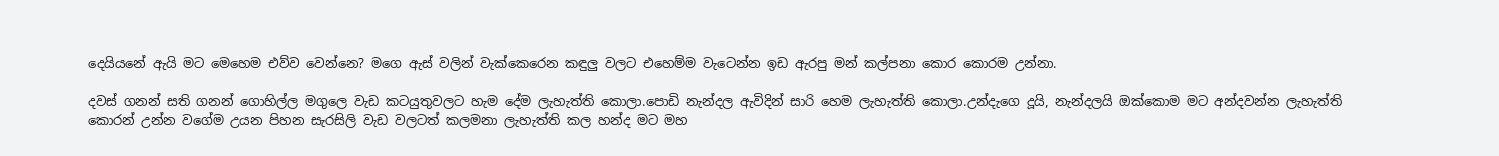දෙයියනේ ඇයි මට මෙහෙම එව්ව වෙන්නෙ? මගෙ ඇස් වලින් වැක්කෙරෙන කඳුලු වලට එහෙම්ම වැටෙන්න ඉඩ ඇරපු මන් කල්පනා කොර කොරම උන්නා.

දවස් ගනන් සති ගනන් ගොහිල්ල මගුලෙ වැඩ කටයුතුවලට හැම දේම ලැහැත්ති කොලා.පොඩි නැන්දල ඇවිදින් සාරි හෙම ලැහැත්ති කොලා.උන්දැගෙ දූයි, නැන්දලයි ඔක්කොම මට අන්දවන්න ලැහැත්ති කොරන් උන්න වගේම උයන පිහන සැරසිලි වැඩ වලටත් කලමනා ලැහැත්ති කල හන්ද මට මහ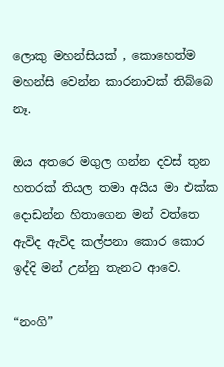ලොකු මහන්සියක් , කොහෙත්ම මහන්සි වෙන්න කාරනාවක් තිබ්බෙ නෑ.

ඔය අතරෙ මගුල ගන්න දවස් තුන හතරක් තියල තමා අයිය මා එක්ක දොඩන්න හිතාගෙන මන් වත්තෙ ඇවිද ඇවිද කල්පනා කොර කොර ඉද්දි මන් උන්නු තැනට ආවෙ.

“නංගි”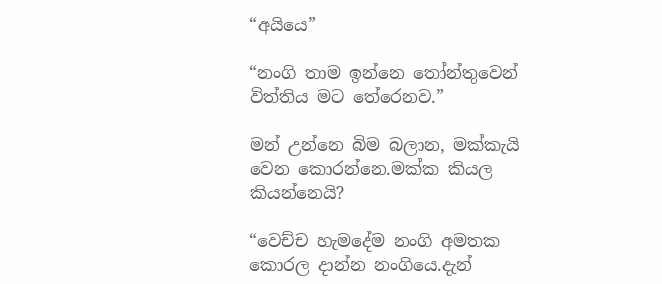“අයියෙ”

“නංගි තාම ඉන්නෙ තෝන්තුවෙන් විත්තිය මට තේරෙනව.”

මන් උන්නෙ බිම බලාන, මක්කැයි වෙන කොරන්නෙ.මක්ක කියල කියන්නෙයි?

“වෙච්ච හැමදේම නංගි අමතක කොරල දාන්න නංගියෙ.දැන්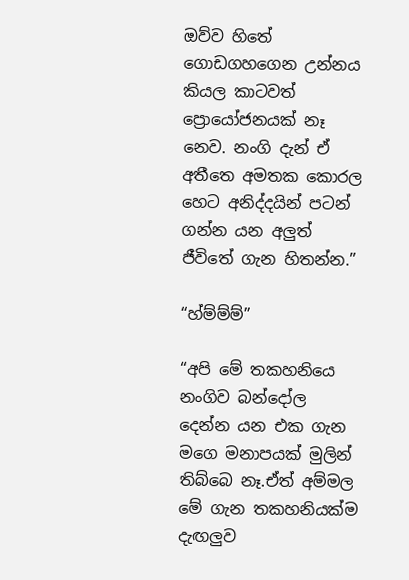ඔව්ව හිතේ ගොඩගහගෙන උන්නය කියල කාටවත් ප්‍රොයෝජනයක් නෑ නෙව. නංගි දැන් ඒ අතීතෙ අමතක කොරල හෙට අනිද්දයින් පටන් ගන්න යන අලුත් ජීවිතේ ගැන හිතන්න.”

“හ්ම්ම්ම්”

“අපි මේ තකහනියෙ නංගිව බන්දෝල දෙන්න යන එක ගැන මගෙ මනාපයක් මුලින් තිබ්බෙ නෑ.ඒත් අම්මල මේ ගැන තකහනියක්ම දැඟලුව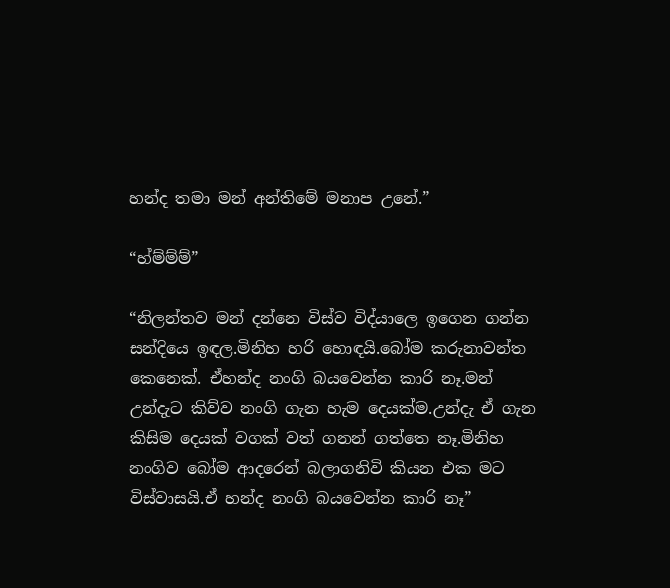හන්ද තමා මන් අන්තිමේ මනාප උනේ.”

“හ්ම්ම්ම්”

“නිලන්තව මන් දන්නෙ විස්ව විද්යාලෙ ඉගෙන ගන්න සන්දියෙ ඉඳල.මිනිහ හරි හොඳයි.බෝම කරුනාවන්ත කෙනෙක්. ඒහන්ද නංගි බයවෙන්න කාරි නෑ.මන් උන්දැට කිව්ව නංගි ගැන හැම දෙයක්ම.උන්දැ ඒ ගැන කිසිම දෙයක් වගක් වත් ගනන් ගත්තෙ නෑ.මිනිහ නංගිව බෝම ආදරෙන් බලාගනිවි කියන එක මට විස්වාසයි.ඒ හන්ද නංගි බයවෙන්න කාරි නෑ”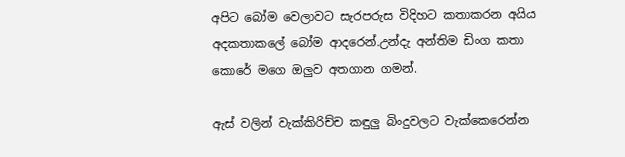අපිට බෝම වෙලාවට සැරපරුස විදිහට කතාකරන අයිය අදකතාකලේ බෝම ආදරෙන්.උන්දැ අන්තිම ඩිංග කතා කොරේ මගෙ ඔලුව අතගාන ගමන්.

ඇස් වලින් වැක්කිරිච්ච කඳුලු බිංදුවලට වැක්කෙරෙන්න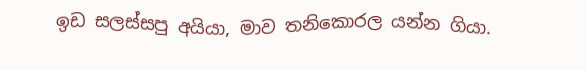ඉඩ සලස්සපු අයියා, මාව තනිකොරල යන්න ගියා.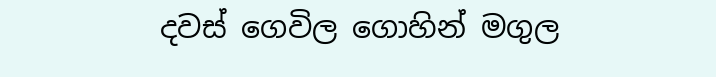දවස් ගෙවිල ගොහින් මගුල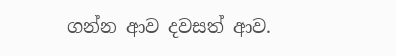ගන්න ආව දවසත් ආව.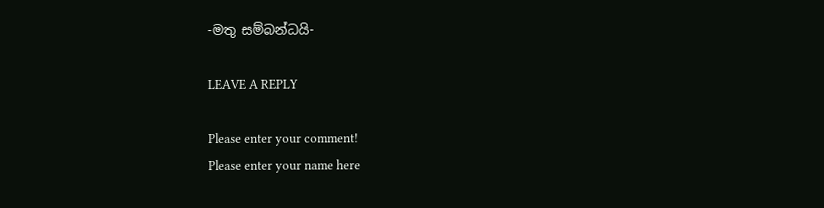-මතු සම්බන්ධයි-

LEAVE A REPLY

Please enter your comment!
Please enter your name here